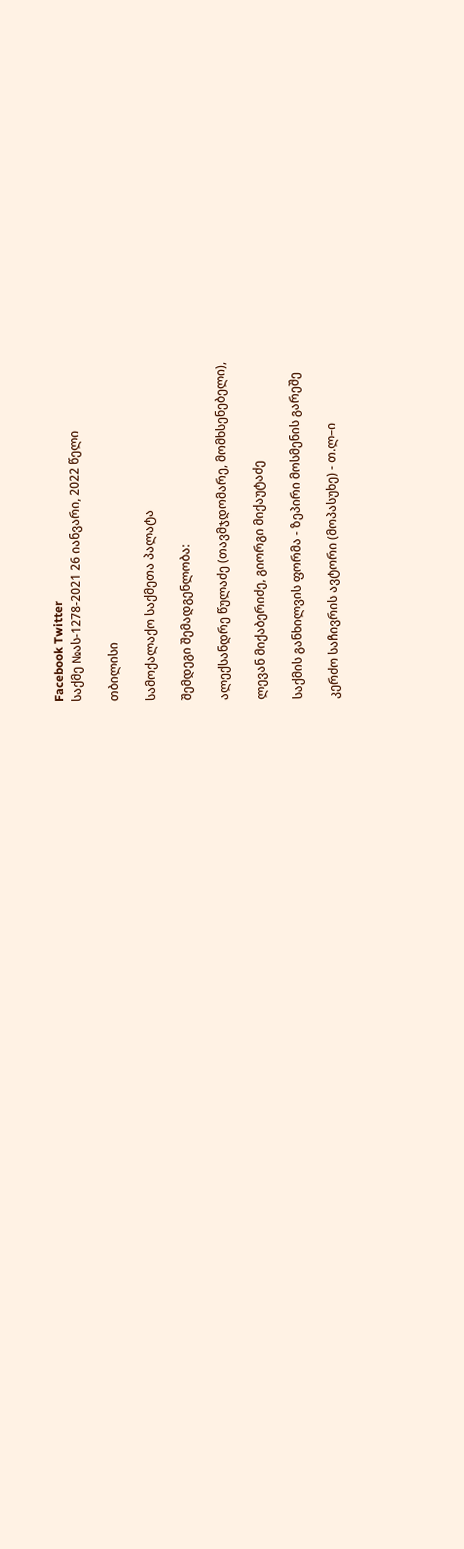Facebook Twitter
საქმე №ას-1278-2021 26 იანვარი, 2022 წელი

თბილისი

სამოქალაქო საქმეთა პალატა

შემდეგი შემადგენლობა:

ალექსანდრე წულაძე (თავმჯდომარე, მომხსენებელი),

ლევან მიქაბერიძე, გიორგი მიქაუტაძე

საქმის განხილვის ფორმა - ზეპირი მოსმენის გარეშე

კერძო საჩივრის ავტორი (მოპასუხე) - თ.ლ–ი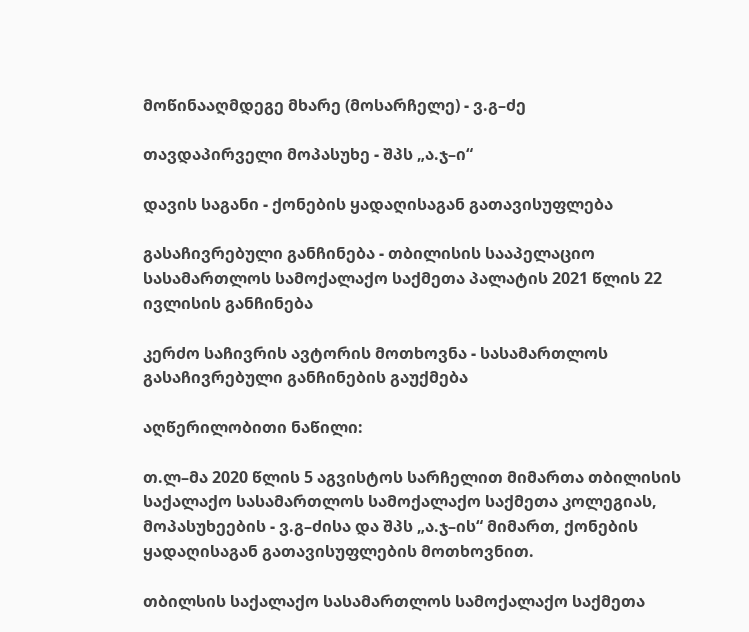მოწინააღმდეგე მხარე (მოსარჩელე) - ვ.გ–ძე

თავდაპირველი მოპასუხე - შპს „ა.ჯ–ი“

დავის საგანი - ქონების ყადაღისაგან გათავისუფლება

გასაჩივრებული განჩინება - თბილისის სააპელაციო სასამართლოს სამოქალაქო საქმეთა პალატის 2021 წლის 22 ივლისის განჩინება

კერძო საჩივრის ავტორის მოთხოვნა - სასამართლოს გასაჩივრებული განჩინების გაუქმება

აღწერილობითი ნაწილი:

თ.ლ–მა 2020 წლის 5 აგვისტოს სარჩელით მიმართა თბილისის საქალაქო სასამართლოს სამოქალაქო საქმეთა კოლეგიას, მოპასუხეების - ვ.გ–ძისა და შპს „ა.ჯ–ის“ მიმართ, ქონების ყადაღისაგან გათავისუფლების მოთხოვნით.

თბილსის საქალაქო სასამართლოს სამოქალაქო საქმეთა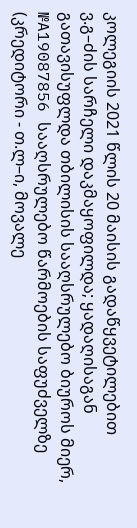კოლეგიის 2021 წლის 20 მაისის გადაწყვეტილებით ვ.გ–ძის სარჩელი დაკმაყოფილდა; ყადაღისაგან გათავისუფლდა თბილისის სააღსრულებო ბიუროს მიერ, №A19087856 სააღსრულებო წარმოების საფუძველზე (კრედიტორი - თ.ლ–ი, მოვალე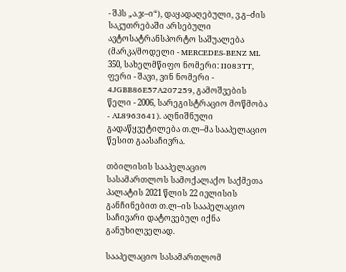- შპს „ა.ჯ–ი“), დაყადაღებული, ვ.გ–ძის საკუთრებაში არსებული ავტოსატრანსპორტო საშუალება (მარკა/მოდელი - MERCEDES-BENZ ML 350, სახელმწიფო ნომერი: II083TT, ფერი - შავი, ვინ ნომერი - 4JGBB86E57A207259, გამოშვების წელი - 2006, სარეგისტრაციო მოწმობა - AL8963641). აღნიშნული გადაწყვეტილება თ.ლ–მა სააპელაციო წესით გაასაჩივრა.

თბილისის სააპელაციო სასამართლოს სამოქალაქო საქმეთა პალატის 2021 წლის 22 ივლისის განჩინებით თ.ლ–ის სააპელაციო საჩივარი დატოვებულ იქნა განუხილველად.

სააპელაციო სასამართლომ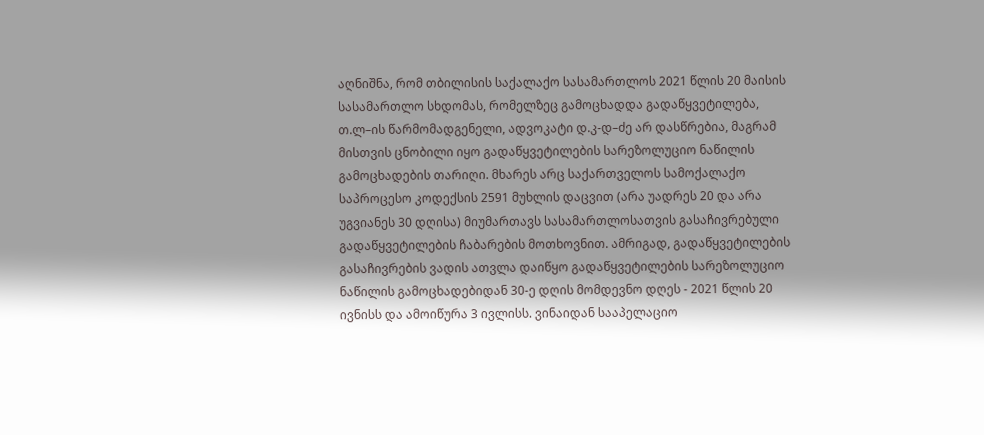აღნიშნა, რომ თბილისის საქალაქო სასამართლოს 2021 წლის 20 მაისის სასამართლო სხდომას, რომელზეც გამოცხადდა გადაწყვეტილება, თ.ლ–ის წარმომადგენელი, ადვოკატი დ.კ-დ–ძე არ დასწრებია, მაგრამ მისთვის ცნობილი იყო გადაწყვეტილების სარეზოლუციო ნაწილის გამოცხადების თარიღი. მხარეს არც საქართველოს სამოქალაქო საპროცესო კოდექსის 2591 მუხლის დაცვით (არა უადრეს 20 და არა უგვიანეს 30 დღისა) მიუმართავს სასამართლოსათვის გასაჩივრებული გადაწყვეტილების ჩაბარების მოთხოვნით. ამრიგად, გადაწყვეტილების გასაჩივრების ვადის ათვლა დაიწყო გადაწყვეტილების სარეზოლუციო ნაწილის გამოცხადებიდან 30-ე დღის მომდევნო დღეს - 2021 წლის 20 ივნისს და ამოიწურა 3 ივლისს. ვინაიდან სააპელაციო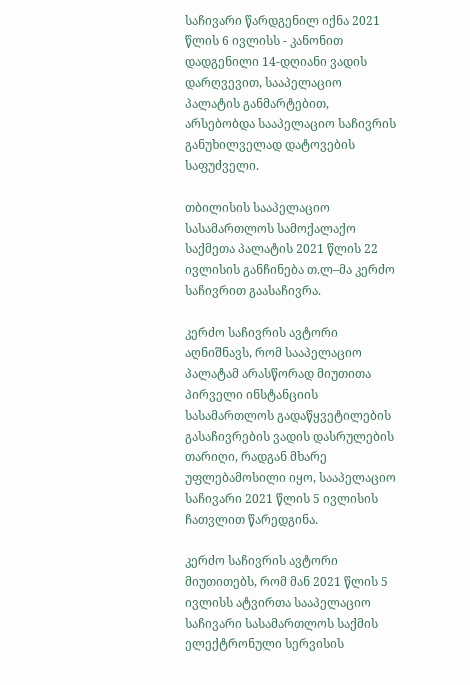საჩივარი წარდგენილ იქნა 2021 წლის 6 ივლისს - კანონით დადგენილი 14-დღიანი ვადის დარღვევით, სააპელაციო პალატის განმარტებით, არსებობდა სააპელაციო საჩივრის განუხილველად დატოვების საფუძველი.

თბილისის სააპელაციო სასამართლოს სამოქალაქო საქმეთა პალატის 2021 წლის 22 ივლისის განჩინება თ.ლ–მა კერძო საჩივრით გაასაჩივრა.

კერძო საჩივრის ავტორი აღნიშნავს, რომ სააპელაციო პალატამ არასწორად მიუთითა პირველი ინსტანციის სასამართლოს გადაწყვეტილების გასაჩივრების ვადის დასრულების თარიღი, რადგან მხარე უფლებამოსილი იყო, სააპელაციო საჩივარი 2021 წლის 5 ივლისის ჩათვლით წარედგინა.

კერძო საჩივრის ავტორი მიუთითებს, რომ მან 2021 წლის 5 ივლისს ატვირთა სააპელაციო საჩივარი სასამართლოს საქმის ელექტრონული სერვისის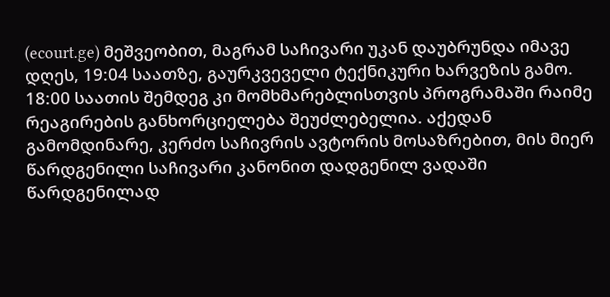(ecourt.ge) მეშვეობით, მაგრამ საჩივარი უკან დაუბრუნდა იმავე დღეს, 19:04 საათზე, გაურკვეველი ტექნიკური ხარვეზის გამო. 18:00 საათის შემდეგ კი მომხმარებლისთვის პროგრამაში რაიმე რეაგირების განხორციელება შეუძლებელია. აქედან გამომდინარე, კერძო საჩივრის ავტორის მოსაზრებით, მის მიერ წარდგენილი საჩივარი კანონით დადგენილ ვადაში წარდგენილად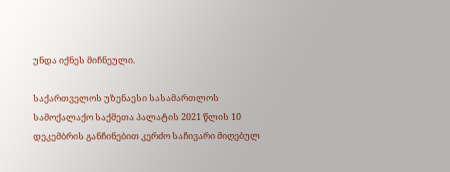უნდა იქნეს მიჩნეული.

საქართველოს უზენაესი სასამართლოს სამოქალაქო საქმეთა პალატის 2021 წლის 10 დეკემბრის განჩინებით კერძო საჩივარი მიღებულ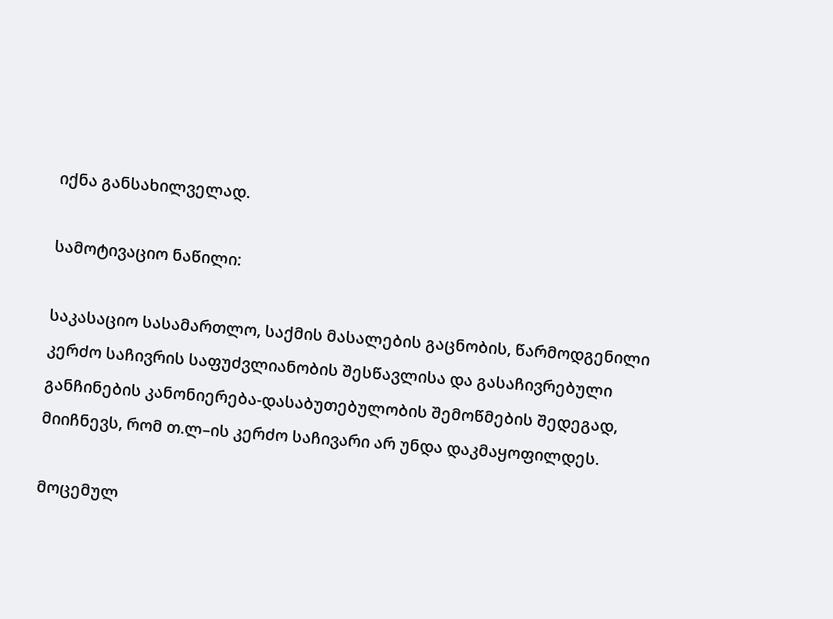იქნა განსახილველად.

სამოტივაციო ნაწილი:

საკასაციო სასამართლო, საქმის მასალების გაცნობის, წარმოდგენილი კერძო საჩივრის საფუძვლიანობის შესწავლისა და გასაჩივრებული განჩინების კანონიერება-დასაბუთებულობის შემოწმების შედეგად, მიიჩნევს, რომ თ.ლ–ის კერძო საჩივარი არ უნდა დაკმაყოფილდეს.

მოცემულ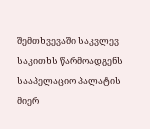შემთხვევაში საკვლევ საკითხს წარმოადგენს სააპელაციო პალატის მიერ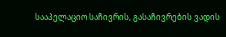სააპელაციო საჩივრის, გასაჩივრების ვადის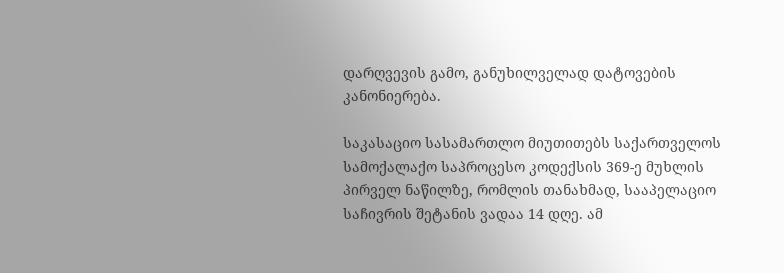დარღვევის გამო, განუხილველად დატოვების კანონიერება.

საკასაციო სასამართლო მიუთითებს საქართველოს სამოქალაქო საპროცესო კოდექსის 369-ე მუხლის პირველ ნაწილზე, რომლის თანახმად, სააპელაციო საჩივრის შეტანის ვადაა 14 დღე. ამ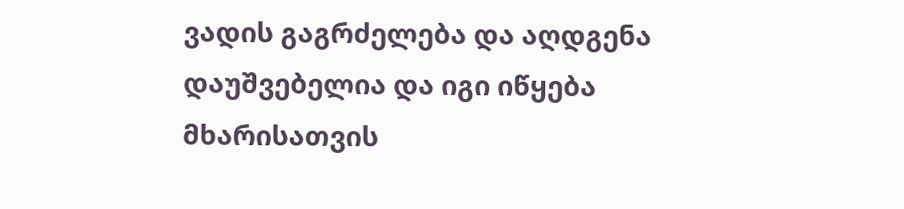ვადის გაგრძელება და აღდგენა დაუშვებელია და იგი იწყება მხარისათვის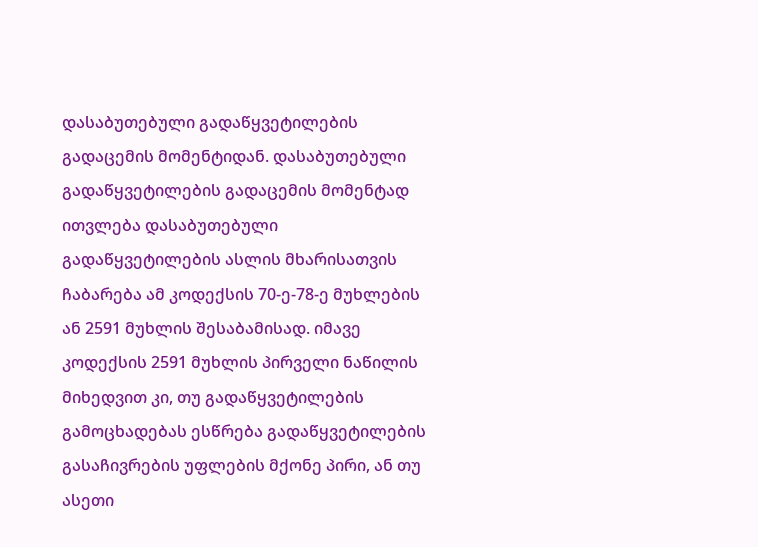დასაბუთებული გადაწყვეტილების გადაცემის მომენტიდან. დასაბუთებული გადაწყვეტილების გადაცემის მომენტად ითვლება დასაბუთებული გადაწყვეტილების ასლის მხარისათვის ჩაბარება ამ კოდექსის 70-ე-78-ე მუხლების ან 2591 მუხლის შესაბამისად. იმავე კოდექსის 2591 მუხლის პირველი ნაწილის მიხედვით კი, თუ გადაწყვეტილების გამოცხადებას ესწრება გადაწყვეტილების გასაჩივრების უფლების მქონე პირი, ან თუ ასეთი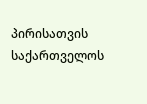პირისათვის საქართველოს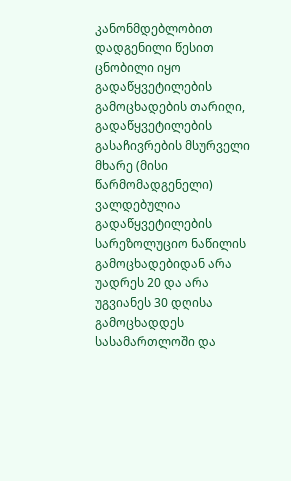კანონმდებლობით დადგენილი წესით ცნობილი იყო გადაწყვეტილების გამოცხადების თარიღი, გადაწყვეტილების გასაჩივრების მსურველი მხარე (მისი წარმომადგენელი) ვალდებულია გადაწყვეტილების სარეზოლუციო ნაწილის გამოცხადებიდან არა უადრეს 20 და არა უგვიანეს 30 დღისა გამოცხადდეს სასამართლოში და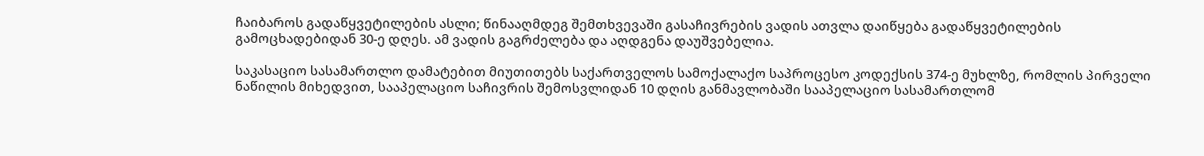ჩაიბაროს გადაწყვეტილების ასლი; წინააღმდეგ შემთხვევაში გასაჩივრების ვადის ათვლა დაიწყება გადაწყვეტილების გამოცხადებიდან 30-ე დღეს. ამ ვადის გაგრძელება და აღდგენა დაუშვებელია.

საკასაციო სასამართლო დამატებით მიუთითებს საქართველოს სამოქალაქო საპროცესო კოდექსის 374-ე მუხლზე, რომლის პირველი ნაწილის მიხედვით, სააპელაციო საჩივრის შემოსვლიდან 10 დღის განმავლობაში სააპელაციო სასამართლომ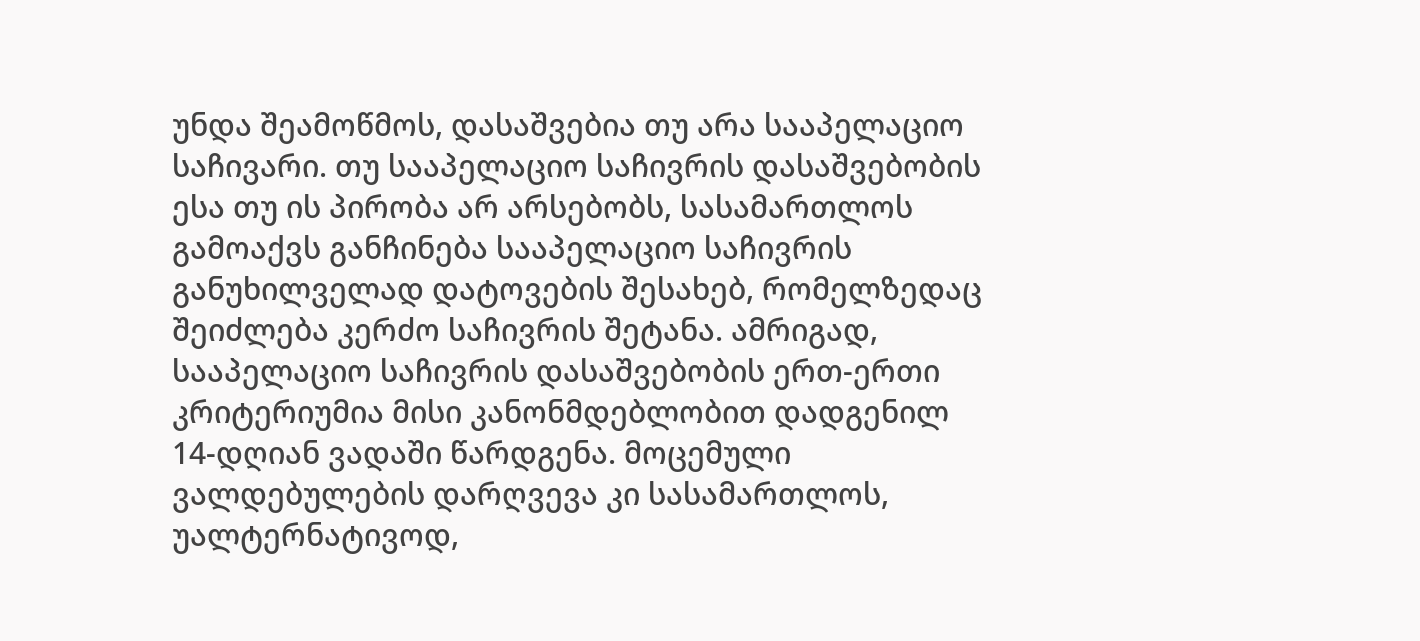უნდა შეამოწმოს, დასაშვებია თუ არა სააპელაციო საჩივარი. თუ სააპელაციო საჩივრის დასაშვებობის ესა თუ ის პირობა არ არსებობს, სასამართლოს გამოაქვს განჩინება სააპელაციო საჩივრის განუხილველად დატოვების შესახებ, რომელზედაც შეიძლება კერძო საჩივრის შეტანა. ამრიგად, სააპელაციო საჩივრის დასაშვებობის ერთ-ერთი კრიტერიუმია მისი კანონმდებლობით დადგენილ 14-დღიან ვადაში წარდგენა. მოცემული ვალდებულების დარღვევა კი სასამართლოს, უალტერნატივოდ,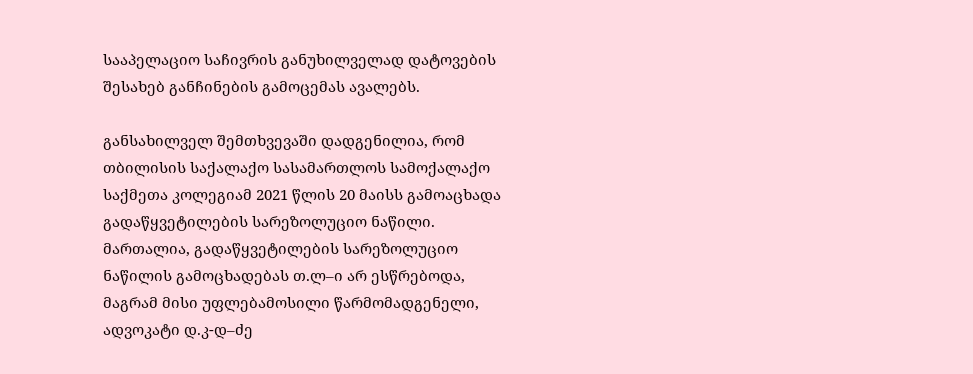სააპელაციო საჩივრის განუხილველად დატოვების შესახებ განჩინების გამოცემას ავალებს.

განსახილველ შემთხვევაში დადგენილია, რომ თბილისის საქალაქო სასამართლოს სამოქალაქო საქმეთა კოლეგიამ 2021 წლის 20 მაისს გამოაცხადა გადაწყვეტილების სარეზოლუციო ნაწილი. მართალია, გადაწყვეტილების სარეზოლუციო ნაწილის გამოცხადებას თ.ლ–ი არ ესწრებოდა, მაგრამ მისი უფლებამოსილი წარმომადგენელი, ადვოკატი დ.კ-დ–ძე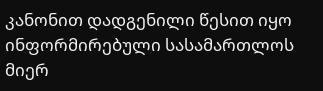კანონით დადგენილი წესით იყო ინფორმირებული სასამართლოს მიერ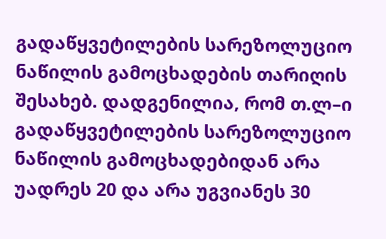გადაწყვეტილების სარეზოლუციო ნაწილის გამოცხადების თარიღის შესახებ. დადგენილია, რომ თ.ლ–ი გადაწყვეტილების სარეზოლუციო ნაწილის გამოცხადებიდან არა უადრეს 20 და არა უგვიანეს 30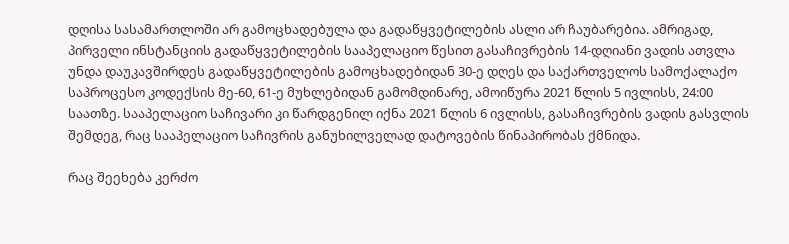დღისა სასამართლოში არ გამოცხადებულა და გადაწყვეტილების ასლი არ ჩაუბარებია. ამრიგად, პირველი ინსტანციის გადაწყვეტილების სააპელაციო წესით გასაჩივრების 14-დღიანი ვადის ათვლა უნდა დაუკავშირდეს გადაწყვეტილების გამოცხადებიდან 30-ე დღეს და საქართველოს სამოქალაქო საპროცესო კოდექსის მე-60, 61-ე მუხლებიდან გამომდინარე, ამოიწურა 2021 წლის 5 ივლისს, 24:00 საათზე. სააპელაციო საჩივარი კი წარდგენილ იქნა 2021 წლის 6 ივლისს, გასაჩივრების ვადის გასვლის შემდეგ, რაც სააპელაციო საჩივრის განუხილველად დატოვების წინაპირობას ქმნიდა.

რაც შეეხება კერძო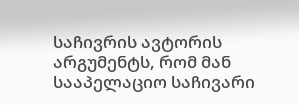საჩივრის ავტორის არგუმენტს, რომ მან სააპელაციო საჩივარი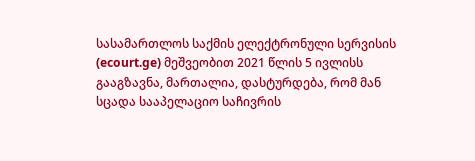სასამართლოს საქმის ელექტრონული სერვისის (ecourt.ge) მეშვეობით 2021 წლის 5 ივლისს გააგზავნა, მართალია, დასტურდება, რომ მან სცადა სააპელაციო საჩივრის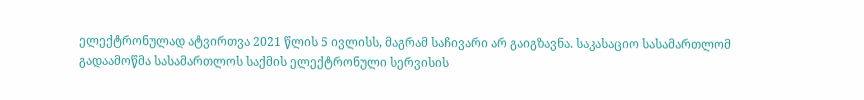ელექტრონულად ატვირთვა 2021 წლის 5 ივლისს, მაგრამ საჩივარი არ გაიგზავნა. საკასაციო სასამართლომ გადაამოწმა სასამართლოს საქმის ელექტრონული სერვისის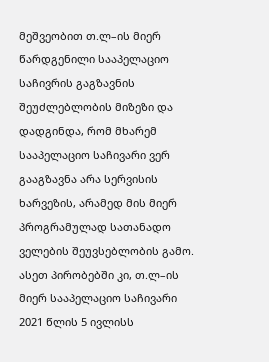მეშვეობით თ.ლ–ის მიერ წარდგენილი სააპელაციო საჩივრის გაგზავნის შეუძლებლობის მიზეზი და დადგინდა, რომ მხარემ სააპელაციო საჩივარი ვერ გააგზავნა არა სერვისის ხარვეზის, არამედ მის მიერ პროგრამულად სათანადო ველების შეუვსებლობის გამო. ასეთ პირობებში კი, თ.ლ–ის მიერ სააპელაციო საჩივარი 2021 წლის 5 ივლისს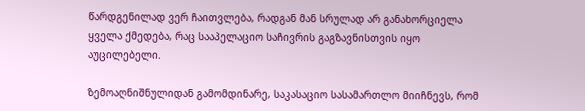წარდგენილად ვერ ჩაითვლება, რადგან მან სრულად არ განახორციელა ყველა ქმედება, რაც სააპელაციო საჩივრის გაგზავნისთვის იყო აუცილებელი.

ზემოაღნიშნულიდან გამომდინარე, საკასაციო სასამართლო მიიჩნევს, რომ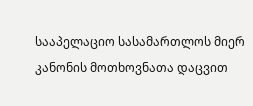სააპელაციო სასამართლოს მიერ კანონის მოთხოვნათა დაცვით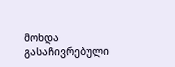მოხდა გასაჩივრებული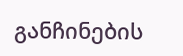განჩინების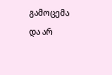გამოცემა და არ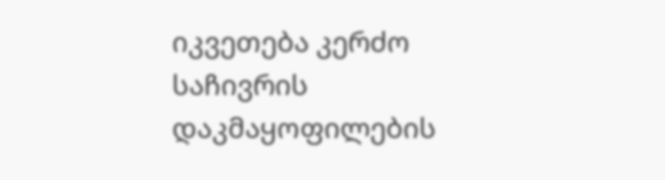იკვეთება კერძო საჩივრის დაკმაყოფილების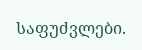საფუძვლები.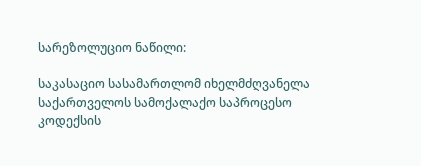სარეზოლუციო ნაწილი:

საკასაციო სასამართლომ იხელმძღვანელა საქართველოს სამოქალაქო საპროცესო კოდექსის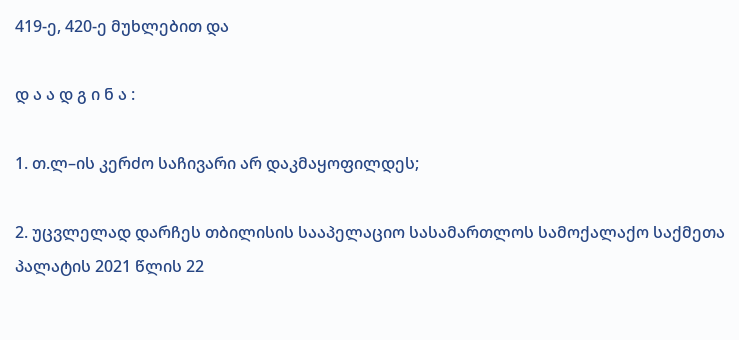419-ე, 420-ე მუხლებით და

დ ა ა დ გ ი ნ ა :

1. თ.ლ–ის კერძო საჩივარი არ დაკმაყოფილდეს;

2. უცვლელად დარჩეს თბილისის სააპელაციო სასამართლოს სამოქალაქო საქმეთა პალატის 2021 წლის 22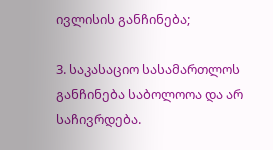ივლისის განჩინება;

3. საკასაციო სასამართლოს განჩინება საბოლოოა და არ საჩივრდება.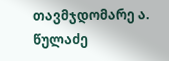თავმჯდომარე ა. წულაძე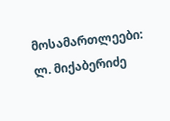მოსამართლეები: ლ. მიქაბერიძე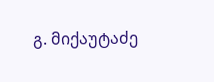გ. მიქაუტაძე